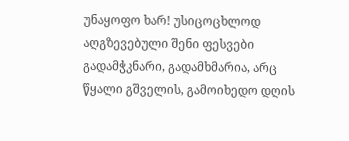უნაყოფო ხარ! უსიცოცხლოდ აღგზევებული შენი ფესვები გადამჭკნარი, გადამხმარია, არც წყალი გშველის, გამოიხედო დღის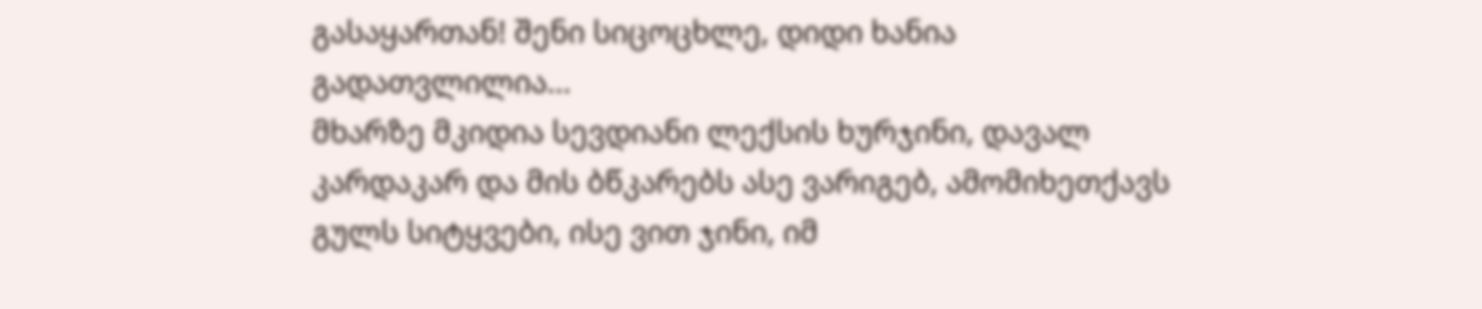გასაყართან! შენი სიცოცხლე, დიდი ხანია გადათვლილია...
მხარზე მკიდია სევდიანი ლექსის ხურჯინი, დავალ კარდაკარ და მის ბწკარებს ასე ვარიგებ, ამომიხეთქავს გულს სიტყვები, ისე ვით ჯინი, იმ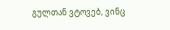გულთან ვტოვებ, ვინც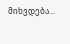მიხვდება...